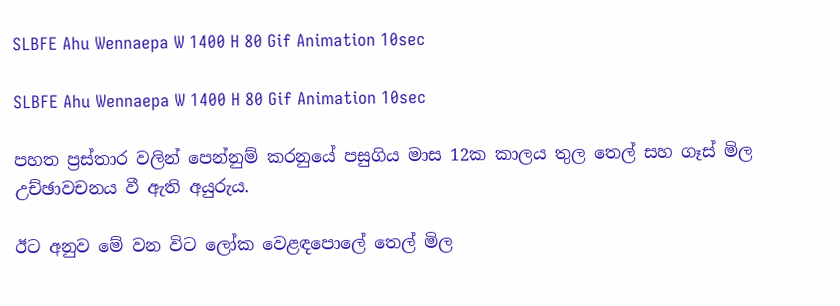SLBFE Ahu Wennaepa W 1400 H 80 Gif Animation 10sec

SLBFE Ahu Wennaepa W 1400 H 80 Gif Animation 10sec

පහත ප්‍රස්තාර වලින් පෙන්නුම් කරනුයේ පසුගිය මාස 12ක කාලය තුල තෙල් සහ ගෑස් මිල උච්ඡාවචනය වී ඇති අයුරුය.

ඊට අනුව මේ වන විට ලෝක වෙළඳපොලේ තෙල් මිල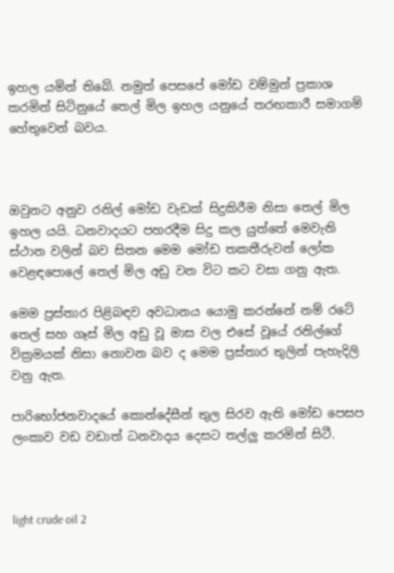ඉහල යමින් තිබේ. නමුත් පෙසපේ මෝඩ වම්මුන් ප්‍රකාශ කරමින් සිටිනුයේ තෙල් මිල ඉහල යනුයේ තරඟකාරී සමාගම් හේතුවෙන් බවය.



ඔවුනට අනුව රනිල් මෝඩ වැඩක් සිදුකිරීම නිසා තෙල් මිල ඉහල යයි. ධනවාදයට පහරදීම සිදු කල යුත්තේ මෙවැනි ස්ථාන වලින් බව සිතන මෙම මෝඩ තකතීරුවන් ලෝක වෙළඳපොලේ තෙල් මිල අඩු වන විට කට වසා ගනු ඇත.

මෙම ප්‍රස්තාර පිළිබඳව අවධානය යොමු කරන්නේ නම් රටේ තෙල් සහ ගෑස් මිල අඩු වූ මාස වල එසේ වූයේ රනිල්ගේ වික්‍රමයක් නිසා නොවන බව ද මෙම ප්‍රස්තාර තුලින් පැහැදිලි වනු ඇත.

පාරිභෝජනවාදයේ කොන්දේසීන් තුල සිරව ඇති මෝඩ පෙසප ලංකාව වඩ වඩාත් ධනවාදය දෙසට තල්ලු කරමින් සිටී.



light crude oil 2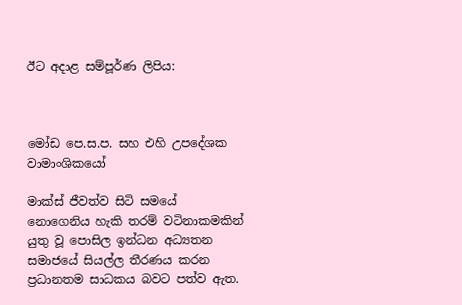ඊට අදාළ සම්පූර්ණ ලිපිය:



මෝඩ පෙ.ස.ප. සහ එහි උපදේශක වාමාංශිකයෝ

මාක්ස් ජීවත්ව සිටි සමයේ නොගෙනිය හැකි තරම් වටිනාකමකින් යුතු වූ පොසිල ඉන්ධන අධ්‍යතන සමාජයේ සියල්ල තීරණය කරන ප්‍රධානතම සාධකය බවට පත්ව ඇත.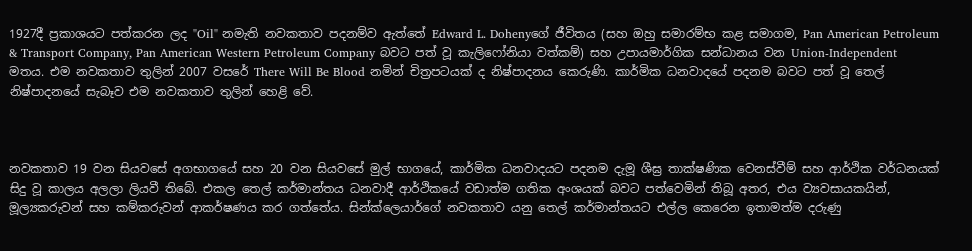1927දී ප්‍රකාශයට පත්කරන ලද "Oil" නමැති නවකතාව පදනම්ව ඇත්තේ Edward L. Dohenyගේ ජීවිතය (සහ ඔහු සමාරම්භ කළ සමාගම, Pan American Petroleum & Transport Company, Pan American Western Petroleum Company බවට පත් වූ කැලිෆෝනියා වත්කම්) සහ උපායමාර්ගික සන්ධානය වන Union-Independent මතය. එම නවකතාව තුලින් 2007 වසරේ There Will Be Blood නමින් චිත්‍රපටයක් ද නිෂ්පාදනය කෙරුණි. කාර්මික ධනවාදයේ පදනම බවට පත් වූ තෙල් නිෂ්පාදනයේ සැබෑව එම නවකතාව තුලින් හෙළි වේ.



නවකතාව 19 වන සියවසේ අගභාගයේ සහ 20 වන සියවසේ මුල් භාගයේ, කාර්මික ධනවාදයට පදනම දැමූ ශීඝ්‍ර තාක්ෂණික වෙනස්වීම් සහ ආර්ථික වර්ධනයක් සිදු වූ කාලය අලලා ලියවී තිබේ. එකල තෙල් කර්මාන්තය ධනවාදී ආර්ථිකයේ වඩාත්ම ගතික අංශයක් බවට පත්වෙමින් තිබූ අතර, එය ව්‍යවසායකයින්, මූල්‍යකරුවන් සහ කම්කරුවන් ආකර්ෂණය කර ගත්තේය. සින්ක්ලෙයාර්ගේ නවකතාව යනු තෙල් කර්මාන්තයට එල්ල කෙරෙන ඉතාමත්ම දරුණු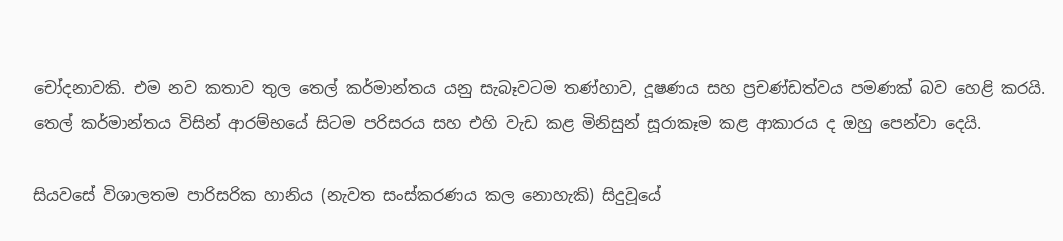චෝදනාවකි. එම නව කතාව තුල තෙල් කර්මාන්තය යනු සැබෑවටම තණ්හාව, දූෂණය සහ ප්‍රචණ්ඩත්වය පමණක් බව හෙළි කරයි. තෙල් කර්මාන්තය විසින් ආරම්භයේ සිටම පරිසරය සහ එහි වැඩ කළ මිනිසුන් සූරාකෑම කළ ආකාරය ද ඔහු පෙන්වා දෙයි.

සියවසේ විශාලතම පාරිසරික හානිය (නැවත සංස්කරණය කල නොහැකි) සිදුවූයේ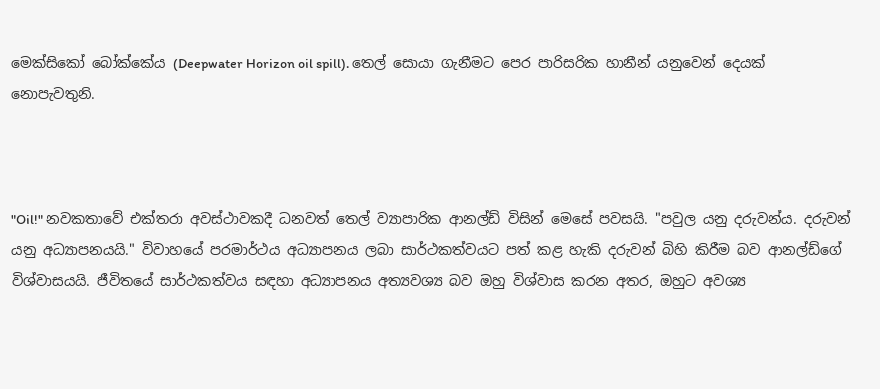මෙක්සිකෝ බෝක්කේය (Deepwater Horizon oil spill). තෙල් සොයා ගැනීමට පෙර පාරිසරික හානීන් යනුවෙන් දෙයක් නොපැවතුනි.



"Oil!" නවකතාවේ එක්තරා අවස්ථාවකදී ධනවත් තෙල් ව්‍යාපාරික ආනල්ඩ් විසින් මෙසේ පවසයි. "පවුල යනු දරුවන්ය. දරුවන් යනු අධ්‍යාපනයයි." විවාහයේ පරමාර්ථය අධ්‍යාපනය ලබා සාර්ථකත්වයට පත් කළ හැකි දරුවන් බිහි කිරීම බව ආනල්ඩ්ගේ විශ්වාසයයි. ජීවිතයේ සාර්ථකත්වය සඳහා අධ්‍යාපනය අත්‍යවශ්‍ය බව ඔහු විශ්වාස කරන අතර, ඔහුට අවශ්‍ය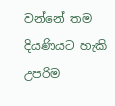වන්නේ තම දියණියට හැකි උපරිම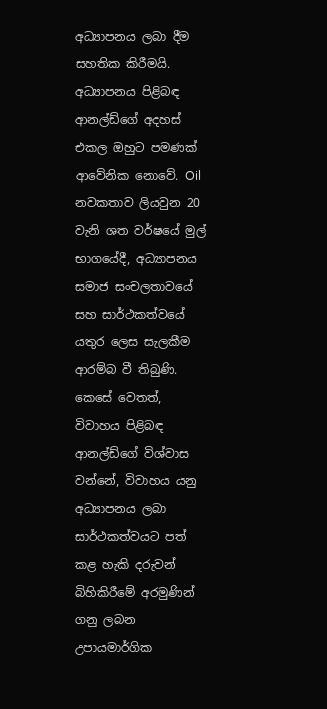අධ්‍යාපනය ලබා දීම සහතික කිරීමයි. අධ්‍යාපනය පිළිබඳ ආනල්ඩ්ගේ අදහස් එකල ඔහුට පමණක් ආවේනික නොවේ. Oil නවකතාව ලියවුන 20 වැනි ශත වර්ෂයේ මුල් භාගයේදී, අධ්‍යාපනය සමාජ සංචලතාවයේ සහ සාර්ථකත්වයේ යතුර ලෙස සැලකීම ආරම්බ වී තිබුණි. කෙසේ වෙතත්, විවාහය පිළිබඳ ආනල්ඩ්ගේ විශ්වාස වන්නේ, විවාහය යනු අධ්‍යාපනය ලබා සාර්ථකත්වයට පත් කළ හැකි දරුවන් බිහිකිරීමේ අරමුණින් ගනු ලබන උපායමාර්ගික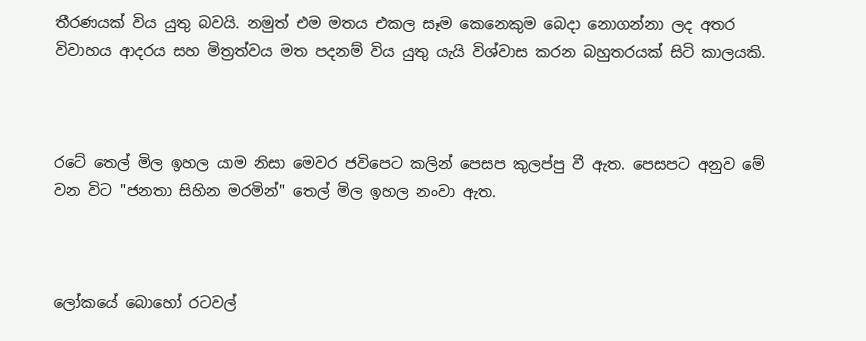තීරණයක් විය යුතු බවයි. නමුත් එම මතය එකල සෑම කෙනෙකුම බෙදා නොගන්නා ලද අතර විවාහය ආදරය සහ මිත්‍රත්වය මත පදනම් විය යුතු යැයි විශ්වාස කරන බහුතරයක් සිටි කාලයකි.



රටේ තෙල් මිල ඉහල යාම නිසා මෙවර ජවිපෙට කලින් පෙසප කුලප්පු වී ඇත. පෙසපට අනුව මේ වන විට "ජනතා සිහින මරමින්" තෙල් මිල ඉහල නංවා ඇත.



ලෝකයේ බොහෝ රටවල්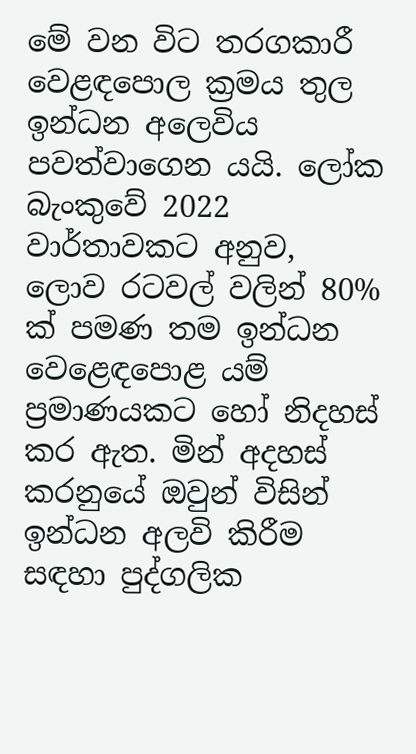මේ වන විට තරගකාරී වෙළඳපොල ක්‍රමය තුල ඉන්ධන අලෙවිය පවත්වාගෙන යයි. ලෝක බැංකුවේ 2022 වාර්තාවකට අනුව, ලොව රටවල් වලින් 80% ක් පමණ තම ඉන්ධන වෙළෙඳපොළ යම් ප්‍රමාණයකට හෝ නිදහස් කර ඇත. මින් අදහස් කරනුයේ ඔවුන් විසින් ඉන්ධන අලවි කිරීම සඳහා පුද්ගලික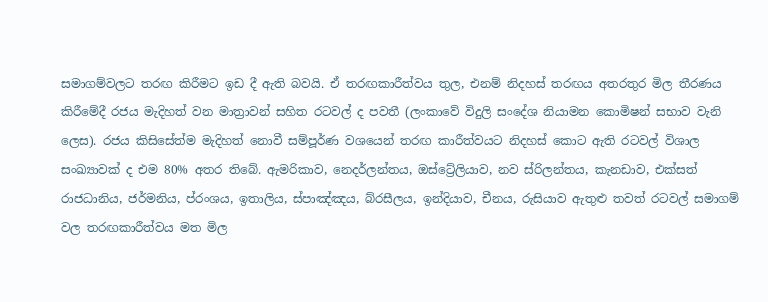සමාගම්වලට තරඟ කිරීමට ඉඩ දී ඇති බවයි. ඒ තරඟකාරීත්වය තුල, එනම් නිදහස් තරඟය අතරතුර මිල තීරණය කිරීමේදී රජය මැදිහත් වන මාත්‍රාවන් සහිත රටවල් ද පවතී (ලංකාවේ විදුලි සංදේශ නියාමන කොමිෂන් සභාව වැනි ලෙස). රජය කිසිසේත්ම මැදිහත් නොවී සම්පූර්ණ වශයෙන් තරඟ කාරීත්වයට නිදහස් කොට ඇති රටවල් විශාල සංඛ්‍යාවක් ද එම 80% අතර තිබේ. ඇමරිකාව, නෙදර්ලන්තය, ඔස්ට්‍රේලියාව, නව ස්රිලන්තය, කැනඩාව, එක්සත් රාජධානිය, ජර්මනිය, ප්රංශය, ඉතාලිය, ස්පාඤ්ඤය, බ්රසීලය, ඉන්දියාව, චීනය, රුසියාව ඇතුළු තවත් රටවල් සමාගම් වල තරඟකාරීත්වය මත මිල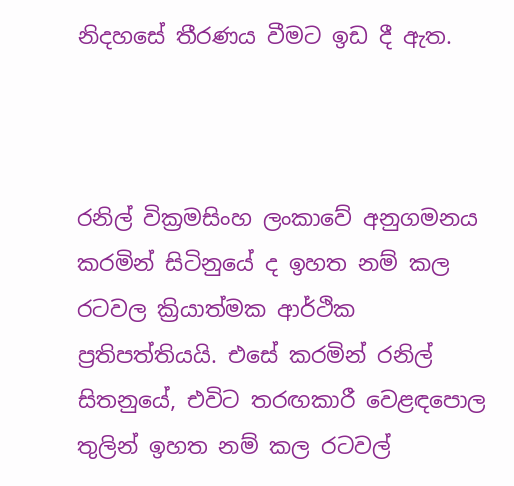නිදහසේ තීරණය වීමට ඉඩ දී ඇත.



රනිල් වික්‍රමසිංහ ලංකාවේ අනුගමනය කරමින් සිටිනුයේ ද ඉහත නම් කල රටවල ක්‍රියාත්මක ආර්ථික ප්‍රතිපත්තියයි. එසේ කරමින් රනිල් සිතනුයේ, එවිට තරඟකාරී වෙළඳපොල තුලින් ඉහත නම් කල රටවල්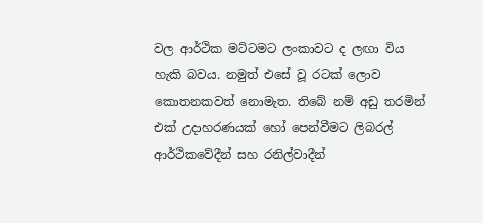වල ආර්ථික මට්ටමට ලංකාවට ද ලඟා විය හැකි බවය. නමුත් එසේ වූ රටක් ලොව කොතනකවත් නොමැත. තිබේ නම් අඩු තරමින් එක් උදාහරණයක් හෝ පෙන්වීමට ලිබරල් ආර්ථිකවේදීන් සහ රනිල්වාදීන්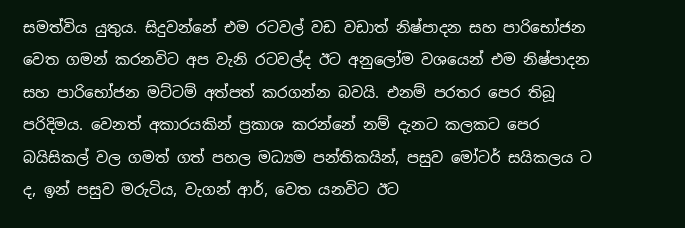සමත්විය යුතුය. සිදුවන්නේ එම රටවල් වඩ වඩාත් නිෂ්පාදන සහ පාරිභෝජන වෙත ගමන් කරනවිට අප වැනි රටවල්ද ඊට අනුලෝම වශයෙන් එම නිෂ්පාදන සහ පාරිභෝජන මට්ටම් අත්පත් කරගන්න බවයි. එනම් පරතර පෙර තිබූ පරිදිමය. වෙනත් අකාරයකින් ප්‍රකාශ කරන්නේ නම් දැනට කලකට පෙර බයිසිකල් වල ගමත් ගත් පහල මධ්‍යම පන්තිකයින්, පසුව මෝටර් සයිකලය ට ද, ඉන් පසුව මරුටිය, වැගන් ආර්, වෙත යනවිට ඊට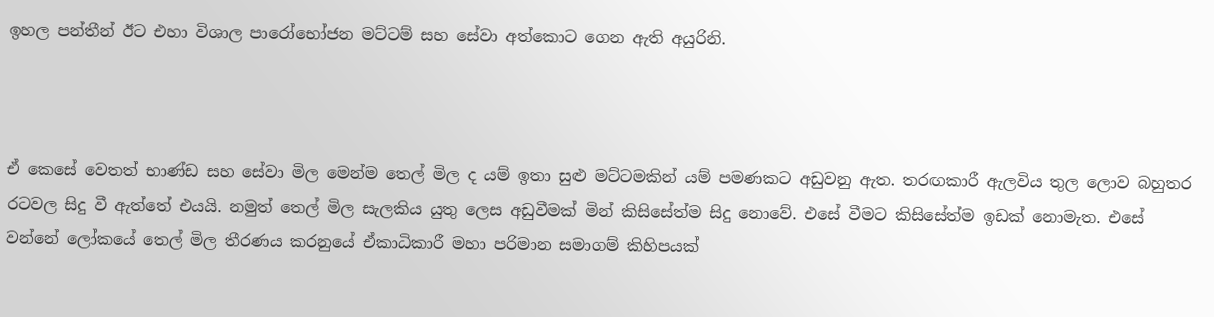ඉහල පන්තීන් ඊට එහා විශාල පාරෝභෝජන මට්ටම් සහ සේවා අත්කොට ගෙන ඇති අයුරිනි.



ඒ කෙසේ වෙතත් භාණ්ඩ සහ සේවා මිල මෙන්ම තෙල් මිල ද යම් ඉතා සුළු මට්ටමකින් යම් පමණකට අඩුවනු ඇත. තරඟකාරී ඇලවිය තුල ලොව බහුතර රටවල සිදු වී ඇත්තේ එයයි. නමුත් තෙල් මිල සැලකිය යුතු ලෙස අඩුවීමක් මින් කිසිසේත්ම සිදු නොවේ. එසේ වීමට කිසිසේත්ම ඉඩක් නොමැත. එසේ වන්නේ ලෝකයේ තෙල් මිල තීරණය කරනුයේ ඒකාධිකාරී මහා පරිමාන සමාගම් කිහිපයක්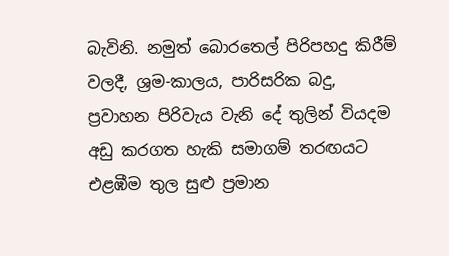බැවිනි. නමුත් බොරතෙල් පිරිපහදු කිරීම් වලදී, ශ්‍රම-කාලය, පාරිසරික බදු, ප්‍රවාහන පිරිවැය වැනි දේ තුලින් වියදම අඩු කරගත හැකි සමාගම් තරඟයට එළඹීම තුල සුළු ප්‍රමාන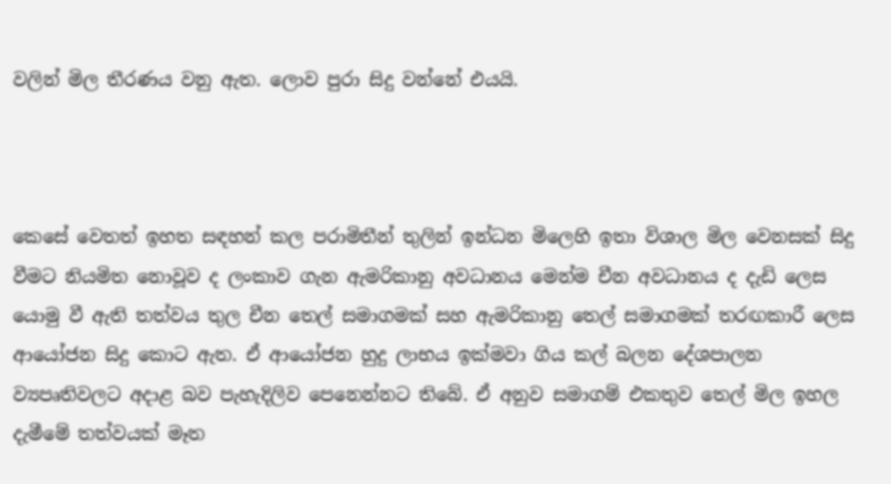වලින් මිල තීරණය වනු ඇත. ලොව පුරා සිදු වන්නේ එයයි.



කෙසේ වෙතත් ඉහත සඳහන් කල පරාමිතීන් තුලින් ඉන්ධන මිලෙහි ඉතා විශාල මිල වෙනසක් සිදු වීමට නියමිත නොවූව ද ලංකාව ගැන ඇමරිකානු අවධානය මෙන්ම චීන අවධානය ද දැඩි ලෙස යොමු වී ඇති තත්වය තුල චීන තෙල් සමාගමක් සහ ඇමරිකානු තෙල් සමාගමක් තරඟකාරී ලෙස ආයෝජන සිදු කොට ඇත. ඒ ආයෝජන හුදු ලාභය ඉක්මවා ගිය කල් බලන දේශපාලන ව්‍යපෘතිවලට අදාළ බව පැහැදිලිව පෙනෙන්නට තිබේ. ඒ අනුව සමාගම් එකතුව තෙල් මිල ඉහල දැමීමේ තත්වයක් මෑත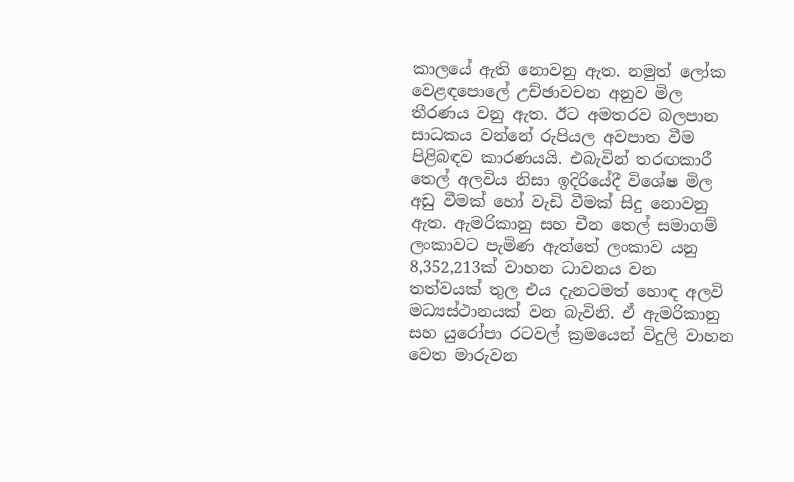කාලයේ ඇති නොවනු ඇත. නමුත් ලෝක වෙළඳපොලේ උච්ඡාවචන අනුව මිල තීරණය වනු ඇත. ඊට අමතරව බලපාන සාධකය වන්නේ රුපියල අවපාත වීම පිළිබඳව කාරණයයි. එබැවින් තරඟකාරී තෙල් අලවිය නිසා ඉදිරියේදී විශේෂ මිල අඩු වීමක් හෝ වැඩි වීමක් සිදු නොවනු ඇත. ඇමරිකානු සහ චීන තෙල් සමාගම් ලංකාවට පැමිණ ඇත්තේ ලංකාව යනු 8,352,213ක් වාහන ධාවනය වන තත්වයක් තුල එය දැනටමත් හොඳ අලවි මධ්‍යස්ථානයක් වන බැවිනි. ඒ ඇමරිකානු සහ යුරෝපා රටවල් ක්‍රමයෙන් විදුලි වාහන වෙත මාරුවන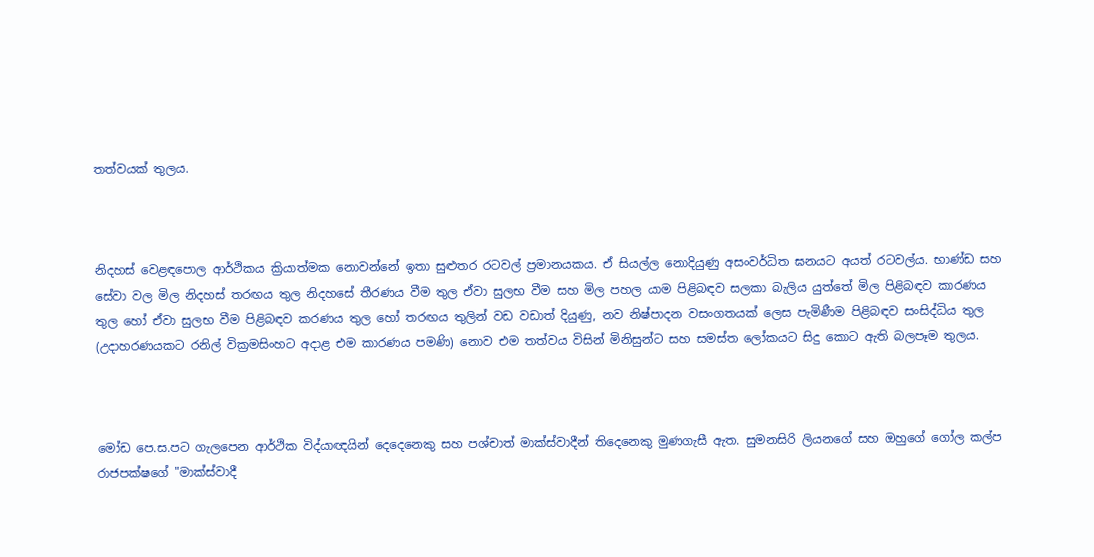තත්වයක් තුලය.



නිදහස් වෙළඳපොල ආර්ථිකය ක්‍රියාත්මක නොවන්නේ ඉතා සුළුතර රටවල් ප්‍රමානයකය. ඒ සියල්ල නොදියුණු අසංවර්ධිත ඝනයට අයත් රටවල්ය. භාණ්ඩ සහ සේවා වල මිල නිදහස් තරඟය තුල නිදහසේ තීරණය වීම තුල ඒවා සුලභ වීම සහ මිල පහල යාම පිළිබඳව සලකා බැලිය යුත්තේ මිල පිළිබඳව කාරණය තුල හෝ ඒවා සුලභ වීම පිළිබඳව කරණය තුල හෝ තරඟය තුලින් වඩ වඩාත් දියුණු, නව නිෂ්පාදන වසංගතයක් ලෙස පැමිණීම පිළිබඳව සංසිද්ධිය තුල (උදාහරණයකට රනිල් වික්‍රමසිංහට අදාළ එම කාරණය පමණි) නොව එම තත්වය විසින් මිනිසුන්ට සහ සමස්ත ලෝකයට සිදු කොට ඇති බලපෑම තුලය.



මෝඩ පෙ.ස.පට ගැලපෙන ආර්ථික විද්යාඥයින් දෙදෙනෙකු සහ පශ්චාත් මාක්ස්වාදීන් තිදෙනෙකු මුණගැසී ඇත. සුමනසිරි ලියනගේ සහ ඔහුගේ ගෝල කල්ප රාජපක්ෂගේ "මාක්ස්වාදී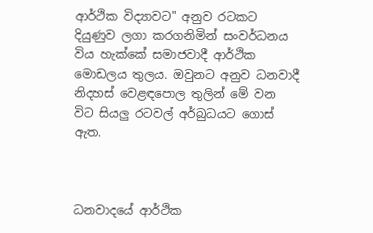ආර්ථික විද්‍යාවට" අනුව රටකට දියුණුව ලගා කරගනිමින් සංවර්ධනය විය හැක්කේ සමාජවාදී ආර්ථික මොඩලය තුලය. ඔවුනට අනුව ධනවාදී නිදහස් වෙළඳපොල තුලින් මේ වන විට සියලු රටවල් අර්බුධයට ගොස් ඇත.



ධනවාදයේ ආර්ථික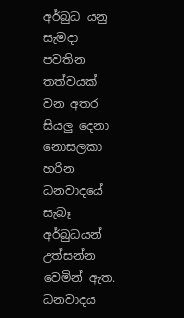අර්බුධ යනු සැමදා පවතින තත්වයක් වන අතර සියලු දෙනා නොසලකා හරින ධනවාදයේ සැබෑ අර්බුධයන් උත්සන්න වෙමින් ඇත. ධනවාදය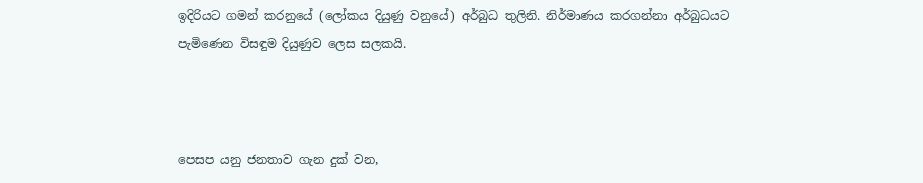ඉදිරියට ගමන් කරනුයේ (ලෝකය දියුණු වනුයේ) අර්බුධ තුලිනි. නිර්මාණය කරගන්නා අර්බුධයට පැමිණෙන විසඳුම දියුණුව ලෙස සලකයි.



පෙසප යනු ජනතාව ගැන දුක් වන,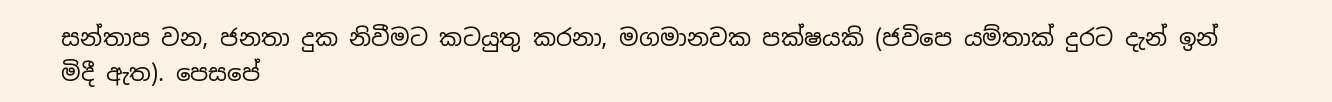සන්තාප වන, ජනතා දුක නිවීමට කටයුතු කරනා, මගමානවක පක්ෂයකි (ජවිපෙ යම්තාක් දුරට දැන් ඉන් මිදී ඇත). පෙසපේ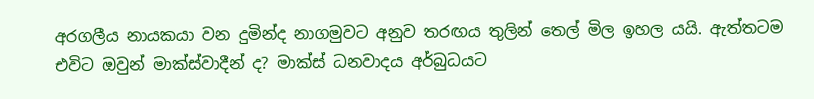අරගලීය නායකයා වන දුමින්ද නාගමුවට අනුව තරඟය තුලින් තෙල් මිල ඉහල යයි. ඇත්තටම එවිට ඔවුන් මාක්ස්වාදීන් ද? මාක්ස් ධනවාදය අර්බුධයට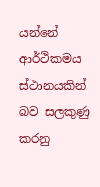යන්නේ ආර්ථිකමය ස්ථානයකින් බව සලකුණු කරනු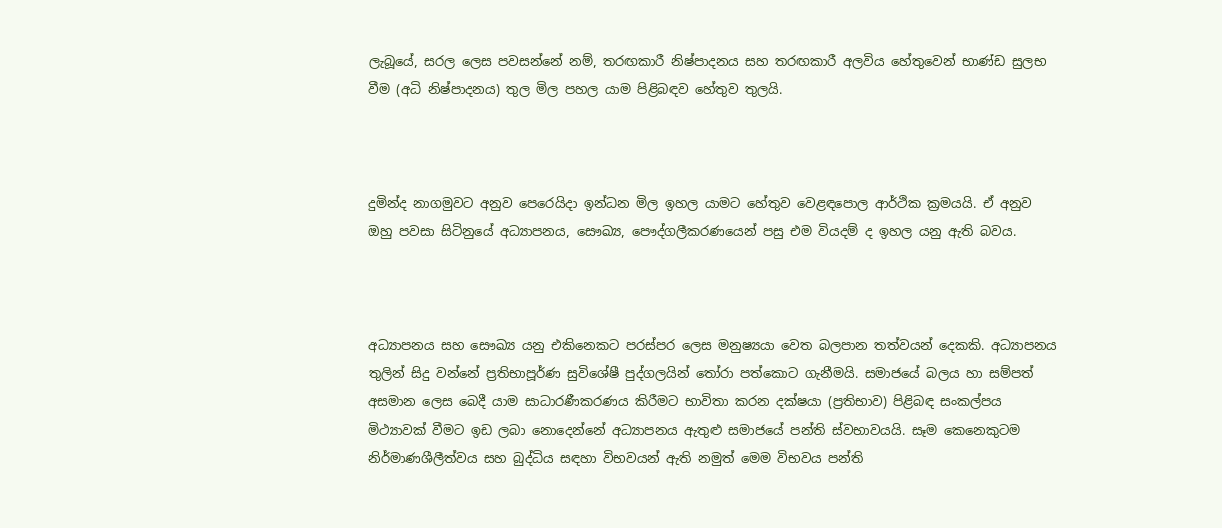ලැබූයේ, සරල ලෙස පවසන්නේ නම්, තරඟකාරී නිෂ්පාදනය සහ තරඟකාරී අලවිය හේතුවෙන් භාණ්ඩ සුලභ වීම (අධි නිෂ්පාදනය) තුල මිල පහල යාම පිළිබඳව හේතුව තුලයි.



දුමින්ද නාගමුවට අනුව පෙරෙයිදා ඉන්ධන මිල ඉහල යාමට හේතුව වෙළඳපොල ආර්ථික ක්‍රමයයි. ඒ අනුව ඔහු පවසා සිටිනුයේ අධ්‍යාපනය, සෞඛ්‍ය, පෞද්ගලීකරණයෙන් පසු එම වියදම් ද ඉහල යනු ඇති බවය.



අධ්‍යාපනය සහ සෞඛ්‍ය යනු එකිනෙකට පරස්පර ලෙස මනුෂ්‍යයා වෙත බලපාන තත්වයන් දෙකකි. අධ්‍යාපනය තුලින් සිදු වන්නේ ප්‍රතිභාපූර්ණ සුවිශේෂී පුද්ගලයින් තෝරා පත්කොට ගැනීමයි. සමාජයේ බලය හා සම්පත් අසමාන ලෙස බෙදී යාම සාධාරණීකරණය කිරීමට භාවිතා කරන දක්ෂයා (ප්‍රතිභාව) පිළිබඳ සංකල්පය මිථ්‍යාවක් වීමට ඉඩ ලබා නොදෙන්නේ අධ්‍යාපනය ඇතුළු සමාජයේ පන්ති ස්වභාවයයි. සෑම කෙනෙකුටම නිර්මාණශීලීත්වය සහ බුද්ධිය සඳහා විභවයන් ඇති නමුත් මෙම විභවය පන්ති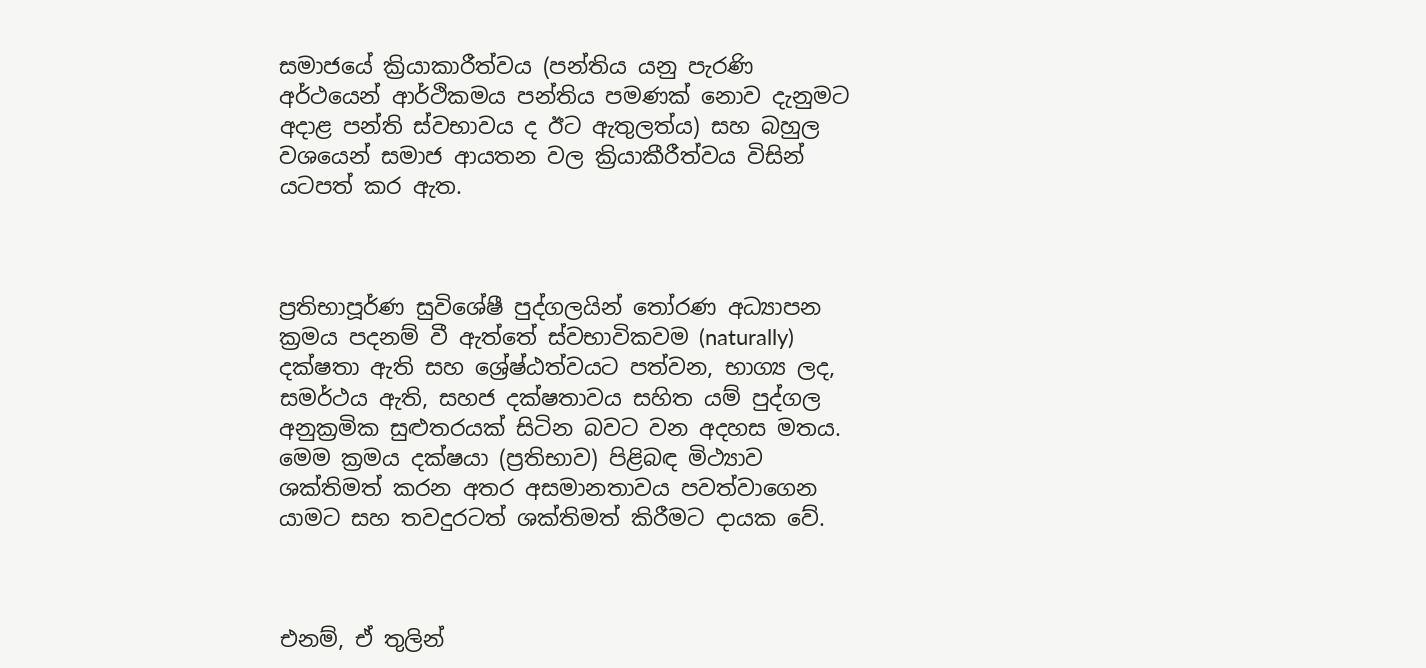සමාජයේ ක්‍රියාකාරීත්වය (පන්තිය යනු පැරණි අර්ථයෙන් ආර්ථිකමය පන්තිය පමණක් නොව දැනුමට අදාළ පන්ති ස්වභාවය ද ඊට ඇතුලත්ය) සහ බහුල වශයෙන් සමාජ ආයතන වල ක්‍රියාකීරීත්වය විසින් යටපත් කර ඇත.



ප්‍රතිභාපූර්ණ සුවිශේෂී පුද්ගලයින් තෝරණ අධ්‍යාපන ක්‍රමය පදනම් වී ඇත්තේ ස්වභාවිකවම (naturally) දක්ෂතා ඇති සහ ශ්‍රේෂ්ඨත්වයට පත්වන, භාග්‍ය ලද, සමර්ථය ඇති, සහජ දක්ෂතාවය සහිත යම් පුද්ගල අනුක්‍රමික සුළුතරයක් සිටින බවට වන අදහස මතය. මෙම ක්‍රමය දක්ෂයා (ප්‍රතිභාව) පිළිබඳ මිථ්‍යාව ශක්තිමත් කරන අතර අසමානතාවය පවත්වාගෙන යාමට සහ තවදුරටත් ශක්තිමත් කිරීමට දායක වේ.



එනම්, ඒ තුලින්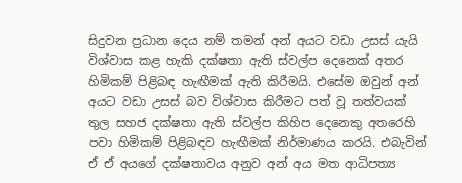සිදුවන ප්‍රධාන දෙය නම් තමන් අන් අයට වඩා උසස් යැයි විශ්වාස කළ හැකි දක්ෂතා ඇති ස්වල්ප දෙනෙක් අතර හිමිකම් පිළිබඳ හැඟීමක් ඇති කිරීමයි. එසේම ඔවුන් අන් අයට වඩා උසස් බව විශ්වාස කිරීමට පත් වූ තත්වයක් තුල සහජ දක්ෂතා ඇති ස්වල්ප කිහිප දෙනෙකු අතරෙහි පවා හිමිකම් පිළිබඳව හැඟීමක් නිර්මාණය කරයි. එබැවින් ඒ ඒ අයගේ දක්ෂතාවය අනුව අන් අය මත ආධිපත්‍ය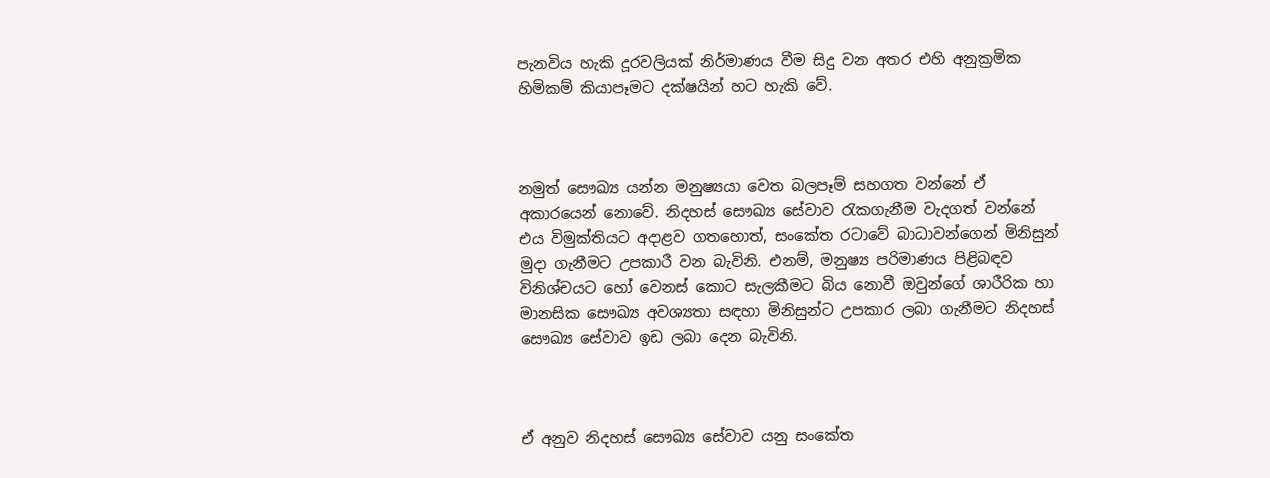පැනවිය හැකි දූරවලියක් නිර්මාණය වීම සිදු වන අතර එහි අනුක්‍රමික හිමිකම් කියාපෑමට දක්ෂයින් හට හැකි වේ.



නමුත් සෞඛ්‍ය යන්න මනුෂ්‍යයා වෙත බලපෑම් සහගත වන්නේ ඒ අකාරයෙන් නොවේ. නිදහස් සෞඛ්‍ය සේවාව රැකගැනීම වැදගත් වන්නේ එය විමුක්තියට අදාළව ගතහොත්, සංකේත රටාවේ බාධාවන්ගෙන් මිනිසුන් මුදා ගැනීමට උපකාරී වන බැවිනි. එනම්, මනුෂ්‍ය පරිමාණය පිළිබඳව විනිශ්චයට හෝ වෙනස් කොට සැලකීමට බිය නොවී ඔවුන්ගේ ශාරීරික හා මානසික සෞඛ්‍ය අවශ්‍යතා සඳහා මිනිසුන්ට උපකාර ලබා ගැනීමට නිදහස් සෞඛ්‍ය සේවාව ඉඩ ලබා දෙන බැවිනි.



ඒ අනුව නිදහස් සෞඛ්‍ය සේවාව යනු සංකේත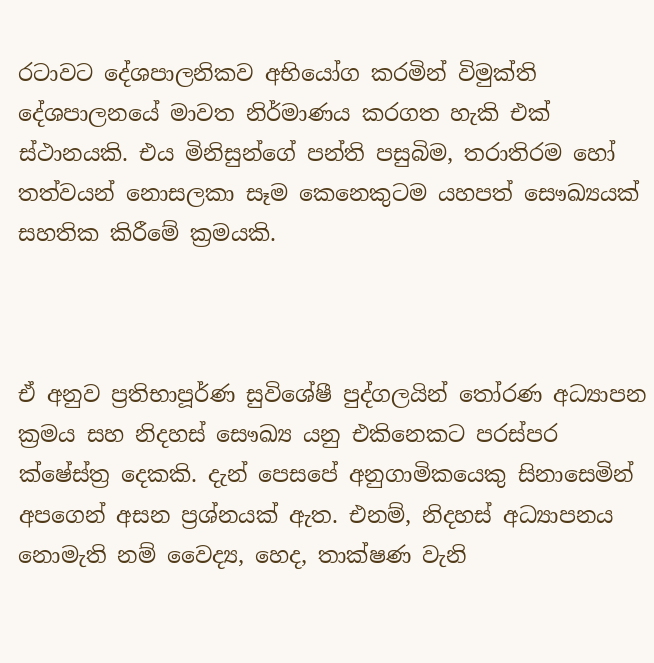රටාවට දේශපාලනිකව අභියෝග කරමින් විමුක්ති දේශපාලනයේ මාවත නිර්මාණය කරගත හැකි එක් ස්ථානයකි. එය මිනිසුන්ගේ පන්ති පසුබිම, තරාතිරම හෝ තත්වයන් නොසලකා සෑම කෙනෙකුටම යහපත් සෞඛ්‍යයක් සහතික කිරීමේ ක්‍රමයකි.



ඒ අනුව ප්‍රතිභාපූර්ණ සුවිශේෂී පුද්ගලයින් තෝරණ අධ්‍යාපන ක්‍රමය සහ නිදහස් සෞඛ්‍ය යනු එකිනෙකට පරස්පර ක්ෂේස්ත්‍ර දෙකකි. දැන් පෙසපේ අනුගාමිකයෙකු සිනාසෙමින් අපගෙන් අසන ප්‍රශ්නයක් ඇත. එනම්, නිදහස් අධ්‍යාපනය නොමැති නම් වෛද්‍ය, හෙද, තාක්ෂණ වැනි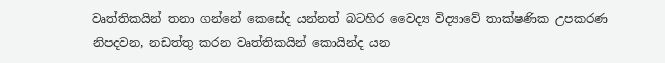වෘත්තිකයින් තනා ගන්නේ කෙසේද යන්නත් බටහිර වෛද්‍ය විද්‍යාවේ තාක්ෂණික උපකරණ නිපදවන, නඩත්තු කරන වෘත්තිකයින් කොයින්ද යන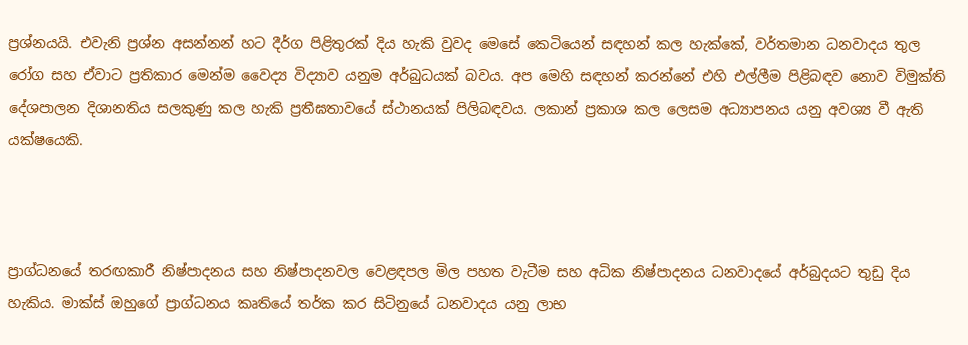ප්‍රශ්නයයි. එවැනි ප්‍රශ්න අසන්නන් හට දීර්ග පිළිතුරක් දිය හැකි වුවද මෙසේ කෙටියෙන් සඳහන් කල හැක්කේ, වර්තමාන ධනවාදය තුල රෝග සහ ඒවාට ප්‍රතිකාර මෙන්ම වෛද්‍ය විද්‍යාව යනුම අර්බුධයක් බවය. අප මෙහි සඳහන් කරන්නේ එහි එල්ලීම පිළිබඳව නොව විමුක්ති දේශපාලන දිශානතිය සලකුණු කල හැකි ප්‍රතීඝතාවයේ ස්ථානයක් පිලිබඳවය. ලකාන් ප්‍රකාශ කල ලෙසම අධ්‍යාපනය යනු අවශ්‍ය වී ඇති යක්ෂයෙකි.



ප්‍රාග්ධනයේ තරඟකාරී නිෂ්පාදනය සහ නිෂ්පාදනවල වෙළඳපල මිල පහත වැටීම සහ අධික නිෂ්පාදනය ධනවාදයේ අර්බුදයට තුඩු දිය හැකිය. මාක්ස් ඔහුගේ ප්‍රාග්ධනය කෘතියේ තර්ක කර සිටිනුයේ ධනවාදය යනු ලාභ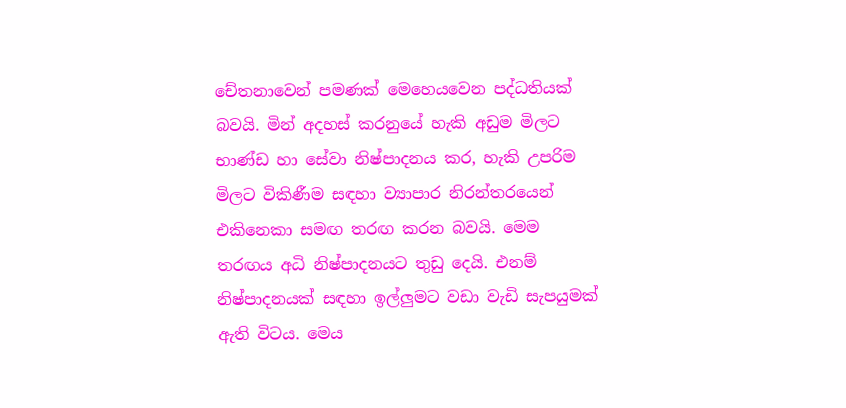චේතනාවෙන් පමණක් මෙහෙයවෙන පද්ධතියක් බවයි. මින් අදහස් කරනුයේ හැකි අඩුම මිලට භාණ්ඩ හා සේවා නිෂ්පාදනය කර, හැකි උපරිම මිලට විකිණීම සඳහා ව්‍යාපාර නිරන්තරයෙන් එකිනෙකා සමඟ තරඟ කරන බවයි. මෙම තරඟය අධි නිෂ්පාදනයට තුඩු දෙයි. එනම් නිෂ්පාදනයක් සඳහා ඉල්ලුමට වඩා වැඩි සැපයුමක් ඇති විටය. මෙය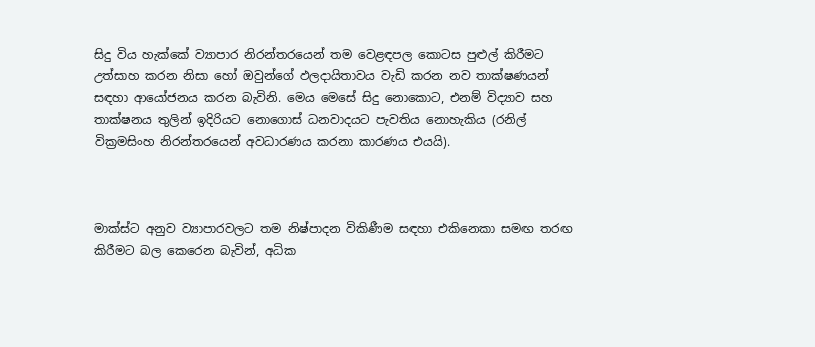සිදු විය හැක්කේ ව්‍යාපාර නිරන්තරයෙන් තම වෙළඳපල කොටස පුළුල් කිරීමට උත්සාහ කරන නිසා හෝ ඔවුන්ගේ ඵලදායිතාවය වැඩි කරන නව තාක්ෂණයන් සඳහා ආයෝජනය කරන බැවිනි. මෙය මෙසේ සිදු නොකොට, එනම් විද්‍යාව සහ තාක්ෂනය තුලින් ඉදිරියට නොගොස් ධනවාදයට පැවතිය නොහැකිය (රනිල් වික්‍රමසිංහ නිරන්තරයෙන් අවධාරණය කරනා කාරණය එයයි).



මාක්ස්ට අනුව ව්‍යාපාරවලට තම නිෂ්පාදන විකිණීම සඳහා එකිනෙකා සමඟ තරඟ කිරීමට බල කෙරෙන බැවින්, අධික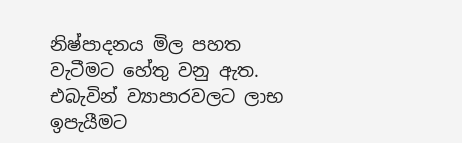නිෂ්පාදනය මිල පහත වැටීමට හේතු වනු ඇත. එබැවින් ව්‍යාපාරවලට ලාභ ඉපැයීමට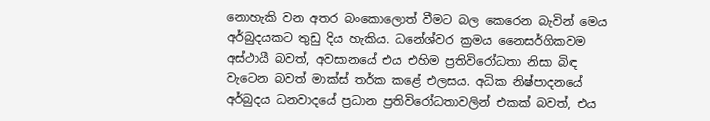නොහැකි වන අතර බංකොලොත් වීමට බල කෙරෙන බැවින් මෙය අර්බුදයකට තුඩු දිය හැකිය. ධනේශ්වර ක්‍රමය නෛසර්ගිකවම අස්ථායී බවත්, අවසානයේ එය එහිම ප්‍රතිවිරෝධතා නිසා බිඳ වැටෙන බවත් මාක්ස් තර්ක කළේ එලසය. අධික නිෂ්පාදනයේ අර්බුදය ධනවාදයේ ප්‍රධාන ප්‍රතිවිරෝධතාවලින් එකක් බවත්, එය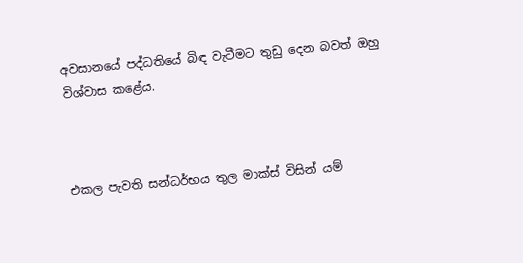අවසානයේ පද්ධතියේ බිඳ වැටීමට තුඩු දෙන බවත් ඔහු විශ්වාස කළේය.



එකල පැවති සන්ධර්භය තුල මාක්ස් විසින් යම්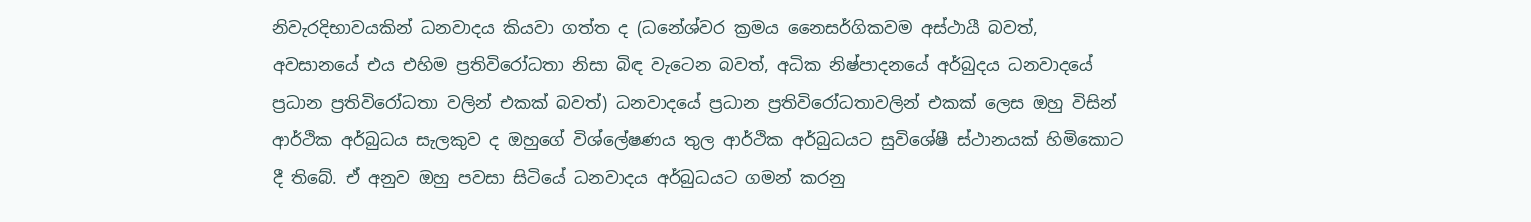නිවැරදිභාවයකින් ධනවාදය කියවා ගත්ත ද (ධනේශ්වර ක්‍රමය නෛසර්ගිකවම අස්ථායී බවත්, අවසානයේ එය එහිම ප්‍රතිවිරෝධතා නිසා බිඳ වැටෙන බවත්, අධික නිෂ්පාදනයේ අර්බුදය ධනවාදයේ ප්‍රධාන ප්‍රතිවිරෝධතා වලින් එකක් බවත්) ධනවාදයේ ප්‍රධාන ප්‍රතිවිරෝධතාවලින් එකක් ලෙස ඔහු විසින් ආර්ථික අර්බුධය සැලකුව ද ඔහුගේ විශ්ලේෂණය තුල ආර්ථික අර්බුධයට සුවිශේෂී ස්ථානයක් හිමිකොට දී තිබේ. ඒ අනුව ඔහු පවසා සිටියේ ධනවාදය අර්බුධයට ගමන් කරනු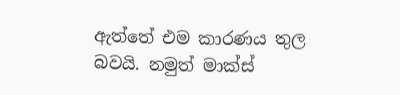ඇත්තේ එම කාරණය තුල බවයි. නමුත් මාක්ස්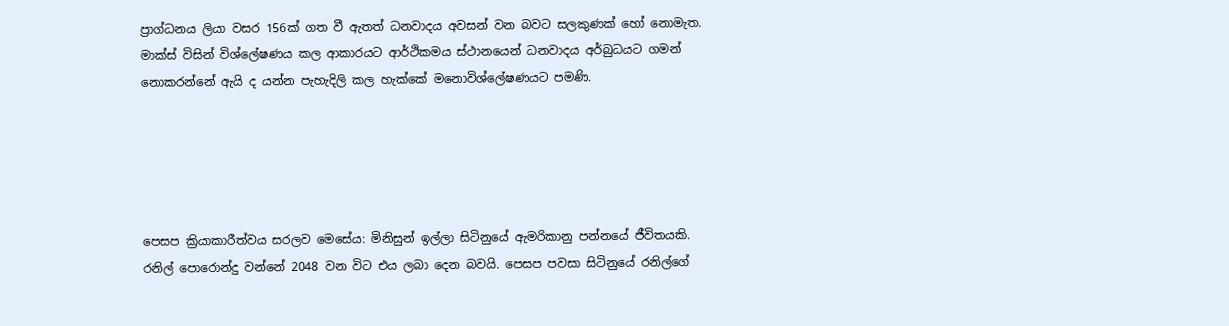ප්‍රාග්ධනය ලියා වසර 156ක් ගත වී ඇතත් ධනවාදය අවසන් වන බවට සලකුණක් හෝ නොමැත. මාක්ස් විසින් විශ්ලේෂණය කල ආකාරයට ආර්ථිකමය ස්ථානයෙන් ධනවාදය අර්බුධයට ගමන් නොකරන්නේ ඇයි ද යන්න පැහැදිලි කල හැක්කේ මනොවිශ්ලේෂණයට පමණි.





පෙසප ක්‍රියාකාරීත්වය සරලව මෙසේය: මිනිසුන් ඉල්ලා සිටිනුයේ ඇමරිකානු පන්නයේ ජීවිතයකි. රනිල් පොරොන්දු වන්නේ 2048 වන විට එය ලබා දෙන බවයි. පෙසප පවසා සිටිනුයේ රනිල්ගේ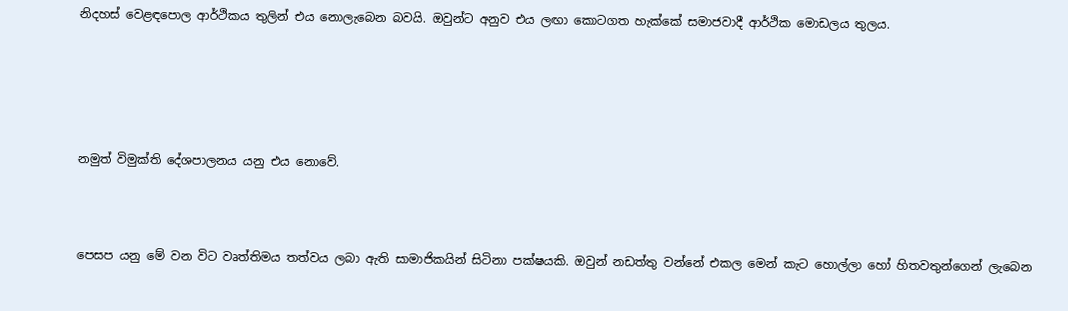නිදහස් වෙළඳපොල ආර්ථිකය තුලින් එය නොලැබෙන බවයි. ඔවුන්ට අනුව එය ලඟා කොටගත හැක්කේ සමාජවාදී ආර්ථික මොඩලය තුලය.





නමුත් විමුක්ති දේශපාලනය යනු එය නොවේ.



පෙසප යනු මේ වන විට වෘත්තිමය තත්වය ලබා ඇති සාමාජිකයින් සිටිනා පක්ෂයකි. ඔවුන් නඩත්තු වන්නේ එකල මෙන් කැට හොල්ලා හෝ හිතවතුන්ගෙන් ලැබෙන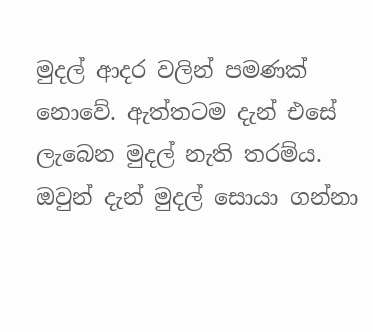මුදල් ආදර වලින් පමණක් නොවේ. ඇත්තටම දැන් එසේ ලැබෙන මුදල් නැති තරම්ය. ඔවුන් දැන් මුදල් සොයා ගන්නා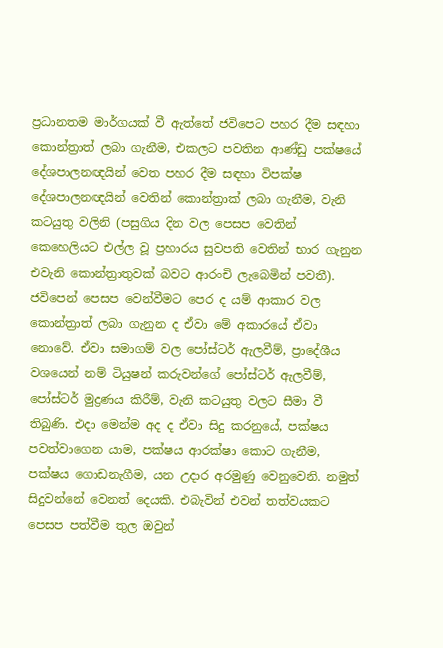ප්‍රධානතම මාර්ගයක් වී ඇත්තේ ජවිපෙට පහර දීම සඳහා කොන්ත්‍රාත් ලබා ගැනීම, එකලට පවතින ආණ්ඩු පක්ෂයේ දේශපාලනඥයින් වෙත පහර දීම සඳහා විපක්ෂ දේශපාලනඥයින් වෙතින් කොන්ත්‍රාක් ලබා ගැනීම, වැනි කටයුතු වලිනි (පසුගිය දින වල පෙසප වෙතින් කෙහෙලියට එල්ල වූ ප්‍රහාරය සුවපති වෙතින් භාර ගැනුන එවැනි කොන්ත්‍රාතුවක් බවට ආරංචි ලැබෙමින් පවතී). ජවිපෙන් පෙසප වෙන්වීමට පෙර ද යම් ආකාර වල කොන්ත්‍රාත් ලබා ගැනුන ද ඒවා මේ අකාරයේ ඒවා නොවේ. ඒවා සමාගම් වල පෝස්ටර් ඇලවීම්, ප්‍රාදේශීය වශයෙන් නම් ටියුෂන් කරුවන්ගේ පෝස්ටර් ඇලවීම්, පෝස්ටර් මුද්‍රණය කිරීම්, වැනි කටයුතු වලට සීමා වී තිබුණි. එදා මෙන්ම අද ද ඒවා සිදු කරනුයේ, පක්ෂය පවත්වාගෙන යාම, පක්ෂය ආරක්ෂා කොට ගැනීම, පක්ෂය ගොඩනැගීම, යන උදාර අරමුණු වෙනුවෙනි. නමුත් සිදුවන්නේ වෙනත් දෙයකි. එබැවින් එවන් තත්වයකට පෙසප පත්වීම තුල ඔවුන්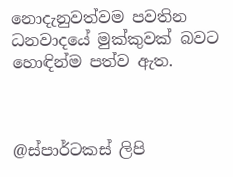නොදැනුවත්වම පවතින ධනවාදයේ මුක්කුවක් බවට හොඳින්ම පත්ව ඇත.



@ස්පාර්ටකස් ලිපි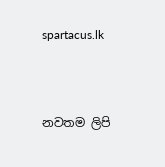spartacus.lk



නවතම ලිපි